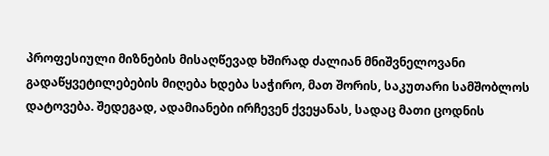პროფესიული მიზნების მისაღწევად ხშირად ძალიან მნიშვნელოვანი გადაწყვეტილებების მიღება ხდება საჭირო, მათ შორის, საკუთარი სამშობლოს დატოვება. შედეგად, ადამიანები ირჩევენ ქვეყანას, სადაც მათი ცოდნის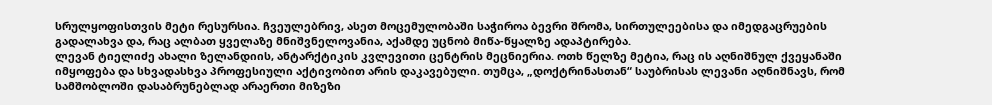სრულყოფისთვის მეტი რესურსია. ჩვეულებრივ, ასეთ მოცემულობაში საჭიროა ბევრი შრომა, სირთულეებისა და იმედგაცრუების გადალახვა და, რაც ალბათ ყველაზე მნიშვნელოვანია, აქამდე უცნობ მიწა-წყალზე ადაპტირება.
ლევან ტიელიძე ახალი ზელანდიის, ანტარქტიკის კვლევითი ცენტრის მეცნიერია. ოთხ წელზე მეტია, რაც ის აღნიშნულ ქვეყანაში იმყოფება და სხვადასხვა პროფესიული აქტივობით არის დაკავებული. თუმცა, „დოქტრინასთან“ საუბრისას ლევანი აღნიშნავს, რომ სამშობლოში დასაბრუნებლად არაერთი მიზეზი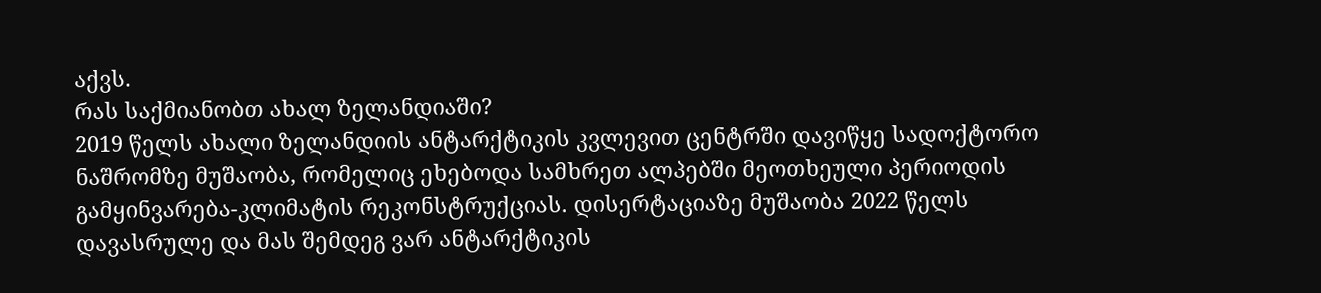აქვს.
რას საქმიანობთ ახალ ზელანდიაში?
2019 წელს ახალი ზელანდიის ანტარქტიკის კვლევით ცენტრში დავიწყე სადოქტორო ნაშრომზე მუშაობა, რომელიც ეხებოდა სამხრეთ ალპებში მეოთხეული პერიოდის გამყინვარება-კლიმატის რეკონსტრუქციას. დისერტაციაზე მუშაობა 2022 წელს დავასრულე და მას შემდეგ ვარ ანტარქტიკის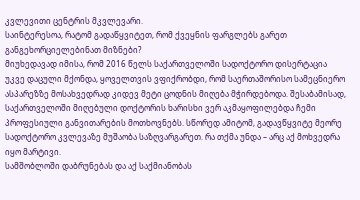კვლევითი ცენტრის მკვლევარი.
საინტერესოა, რატომ გადაწყვიტეთ, რომ ქვეყნის ფარგლებს გარეთ განგეხორციელებინათ მიზნები?
მიუხედავად იმისა, რომ 2016 წელს საქართველოში სადოქტორო დისერტაცია უკვე დაცული მქონდა, ყოველთვის ვფიქრობდი, რომ საერთაშორისო სამეცნიერო ასპარეზზე მოსახვედრად კიდევ მეტი ცოდნის მიღება მჭირდებოდა. შესაბამისად, საქართველოში მიღებული დოქტორის ხარისხი ვერ აკმაყოფილებდა ჩემი პროფესიული განვითარების მოთხოვნებს. სწორედ ამიტომ, გადავწყვიტე მეორე სადოქტორო კვლევაზე მუშაობა საზღვარგარეთ. რა თქმა უნდა – არც აქ მოხვედრა იყო მარტივი.
სამშობლოში დაბრუნებას და აქ საქმიანობას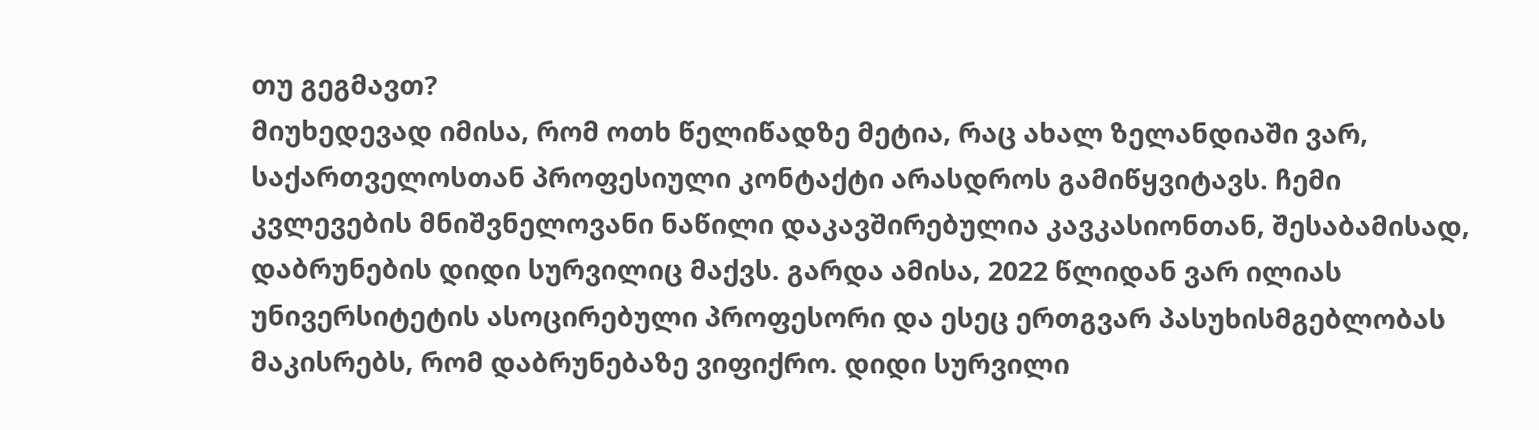თუ გეგმავთ?
მიუხედევად იმისა, რომ ოთხ წელიწადზე მეტია, რაც ახალ ზელანდიაში ვარ, საქართველოსთან პროფესიული კონტაქტი არასდროს გამიწყვიტავს. ჩემი კვლევების მნიშვნელოვანი ნაწილი დაკავშირებულია კავკასიონთან, შესაბამისად, დაბრუნების დიდი სურვილიც მაქვს. გარდა ამისა, 2022 წლიდან ვარ ილიას უნივერსიტეტის ასოცირებული პროფესორი და ესეც ერთგვარ პასუხისმგებლობას მაკისრებს, რომ დაბრუნებაზე ვიფიქრო. დიდი სურვილი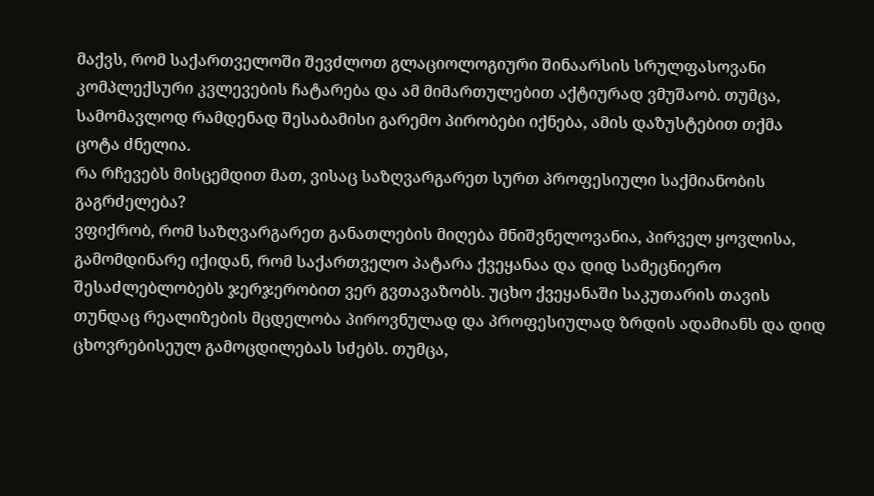მაქვს, რომ საქართველოში შევძლოთ გლაციოლოგიური შინაარსის სრულფასოვანი კომპლექსური კვლევების ჩატარება და ამ მიმართულებით აქტიურად ვმუშაობ. თუმცა, სამომავლოდ რამდენად შესაბამისი გარემო პირობები იქნება, ამის დაზუსტებით თქმა ცოტა ძნელია.
რა რჩევებს მისცემდით მათ, ვისაც საზღვარგარეთ სურთ პროფესიული საქმიანობის გაგრძელება?
ვფიქრობ, რომ საზღვარგარეთ განათლების მიღება მნიშვნელოვანია, პირველ ყოვლისა, გამომდინარე იქიდან, რომ საქართველო პატარა ქვეყანაა და დიდ სამეცნიერო შესაძლებლობებს ჯერჯერობით ვერ გვთავაზობს. უცხო ქვეყანაში საკუთარის თავის თუნდაც რეალიზების მცდელობა პიროვნულად და პროფესიულად ზრდის ადამიანს და დიდ ცხოვრებისეულ გამოცდილებას სძებს. თუმცა,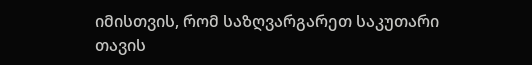იმისთვის, რომ საზღვარგარეთ საკუთარი თავის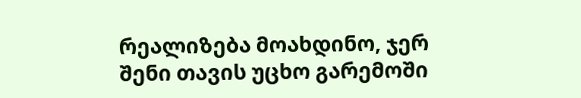რეალიზება მოახდინო, ჯერ შენი თავის უცხო გარემოში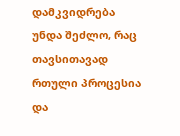დამკვიდრება უნდა შეძლო, რაც თავსითავად რთული პროცესია და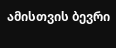ამისთვის ბევრი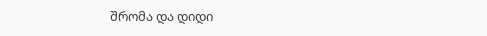შრომა და დიდი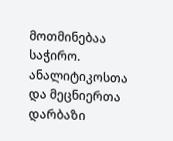მოთმინებაა საჭირო.
ანალიტიკოსთა და მეცნიერთა დარბაზი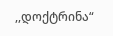,,დოქტრინა“